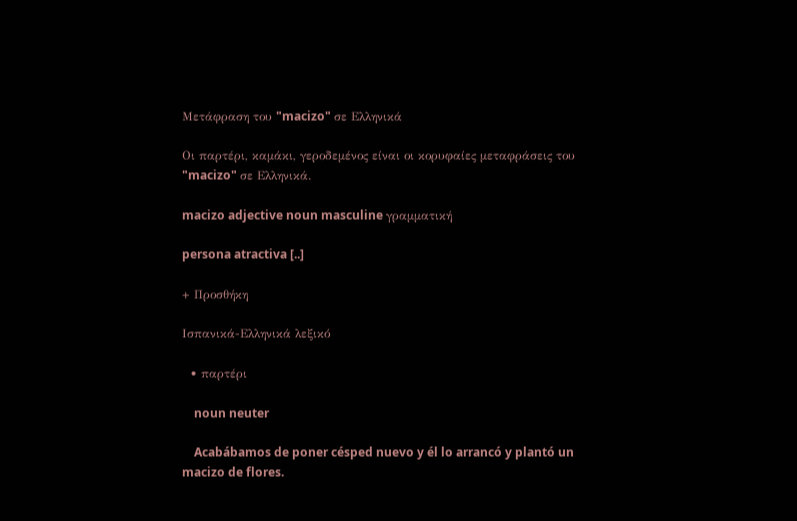Μετάφραση του "macizo" σε Ελληνικά

Οι παρτέρι, καμάκι, γεροδεμένος είναι οι κορυφαίες μεταφράσεις του "macizo" σε Ελληνικά.

macizo adjective noun masculine γραμματική

persona atractiva [..]

+ Προσθήκη

Ισπανικά-Ελληνικά λεξικό

  • παρτέρι

    noun neuter

    Acabábamos de poner césped nuevo y él lo arrancó y plantó un macizo de flores.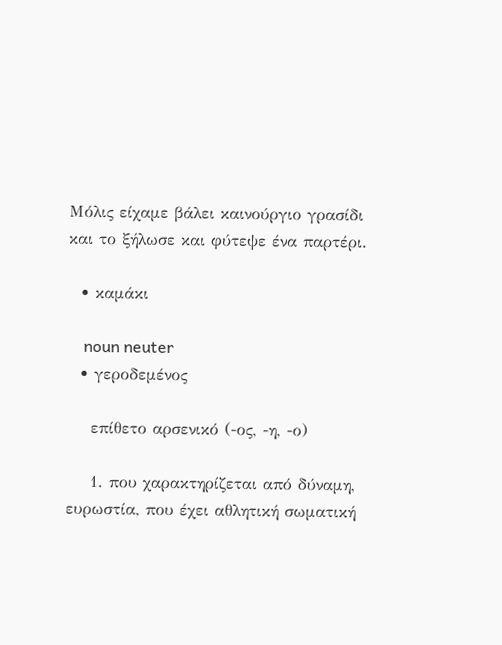Μόλις είχαμε βάλει καινούργιο γρασίδι και το ξήλωσε και φύτεψε ένα παρτέρι.

  • καμάκι

    noun neuter
  • γεροδεμένος

    επίθετο αρσενικό (-ος, -η, -ο)

    1. που χαρακτηρίζεται από δύναμη, ευρωστία, που έχει αθλητική σωματική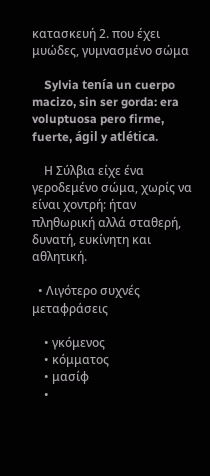κατασκευή 2. που έχει μυώδες, γυμνασμένο σώμα

    Sylvia tenía un cuerpo macizo, sin ser gorda: era voluptuosa pero firme, fuerte, ágil y atlética.

    Η Σύλβια είχε ένα γεροδεμένο σώμα, χωρίς να είναι χοντρή: ήταν πληθωρική αλλά σταθερή, δυνατή, ευκίνητη και αθλητική.

  • Λιγότερο συχνές μεταφράσεις

    • γκόμενος
    • κόμματος
    • μασίφ
    •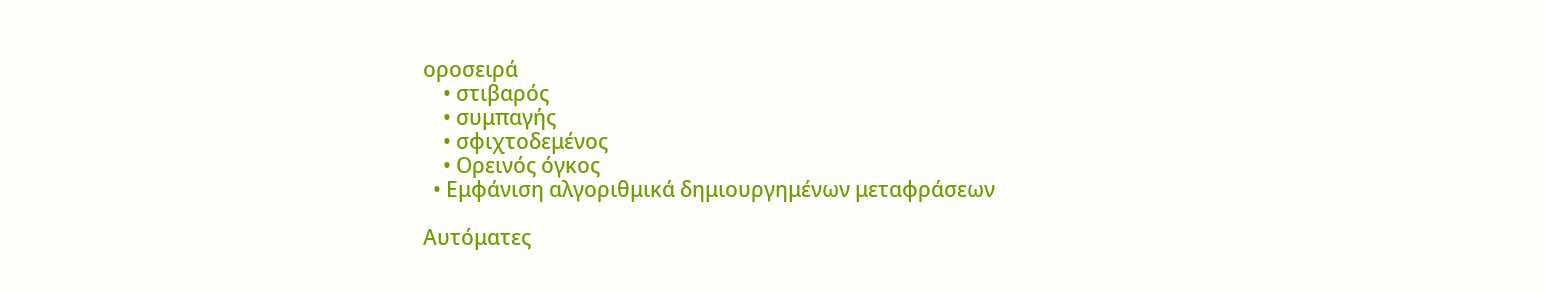οροσειρά
    • στιβαρός
    • συμπαγής
    • σφιχτοδεμένος
    • Ορεινός όγκος
  • Εμφάνιση αλγοριθμικά δημιουργημένων μεταφράσεων

Αυτόματες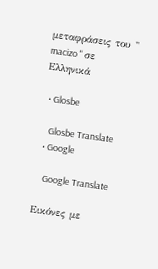μεταφράσεις του " macizo " σε Ελληνικά

  • Glosbe

    Glosbe Translate
  • Google

    Google Translate

Εικόνες με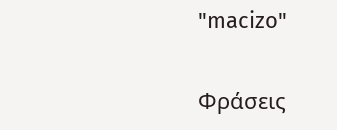"macizo"

Φράσεις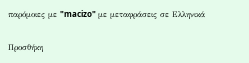παρόμοιες με "macizo" με μεταφράσεις σε Ελληνικά

Προσθήκη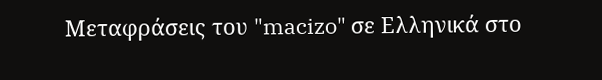Μεταφράσεις του "macizo" σε Ελληνικά στο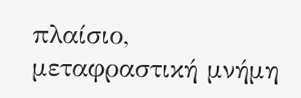πλαίσιο, μεταφραστική μνήμη